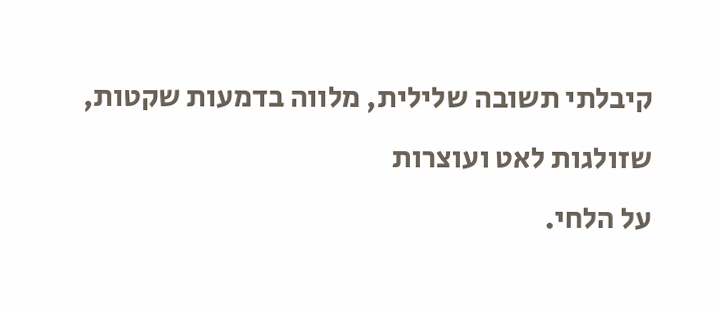קיבלתי תשובה שלילית, מלווה בדמעות שקטות, שזולגות לאט ועוצרות
על הלחי.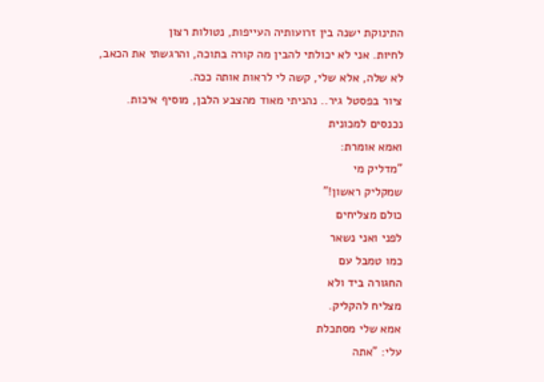התינוקת ישנה בין זרועותיה העייפות, נטולות רצון
לחיות. אני לא יכולתי להבין מה קורה בתוכה, והרגשתי את הכאב,
לא שלה, אלא שלי, קשה לי לראות אותה ככה.
ציור בפסטל גיר.. נהניתי מאוד מהצבע הלבן, מוסיף איכות.
נכנסים למכונית
ואמא אומרת:
"מדליק מי
שמקליק ראשון!"
כולם מצליחים
לפני ואני נשאר
כמו טמבל עם
החגורה ביד ולא
מצליח להקליק.
אמא שלי מסתכלת
עלי: "אתה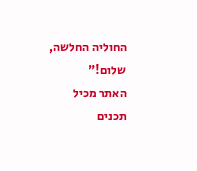החוליה החלשה,
שלום!"
האתר מכיל תכנים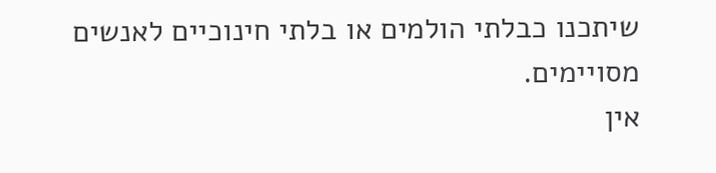שיתכנו כבלתי הולמים או בלתי חינוכיים לאנשים מסויימים.
אין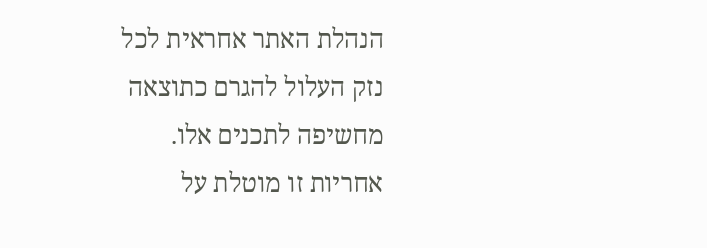הנהלת האתר אחראית לכל נזק העלול להגרם כתוצאה מחשיפה לתכנים אלו.
אחריות זו מוטלת על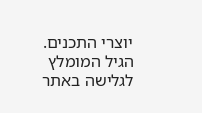יוצרי התכנים. הגיל המומלץ לגלישה באתר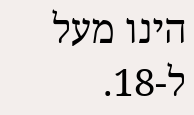הינו מעל ל-18.